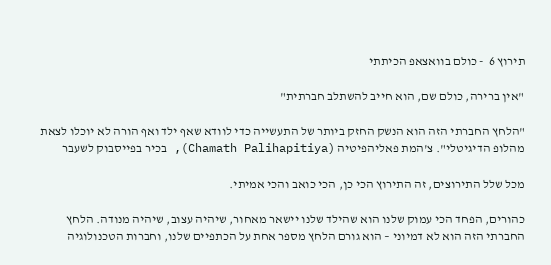תירוץ 6  - כולם בוואצאפ הכיתתי

"אין ברירה, כולם שם, הוא חייב להשתלב חברתית"

"הלחץ החברתי הזה הוא הנשק החזק ביותר של התעשייה כדי לוודא שאף ילד ואף הורה לא יוכלו לצאת מהלופ הדיגיטלי". צ'המת פאליהפיטיה (Chamath Palihapitiya), בכיר בפייסבוק לשעבר

מכל שלל התירוצים, זה התירוץ הכי כן, הכי כואב והכי אמיתי.

כהורים, הפחד הכי עמוק שלנו הוא שהילד שלנו יישאר מאחור, שיהיה עצוב, שיהיה מנודה. הלחץ החברתי הזה הוא לא דמיוני – הוא גורם הלחץ מספר אחת על הכתפיים שלנו, וחברות הטכנולוגיה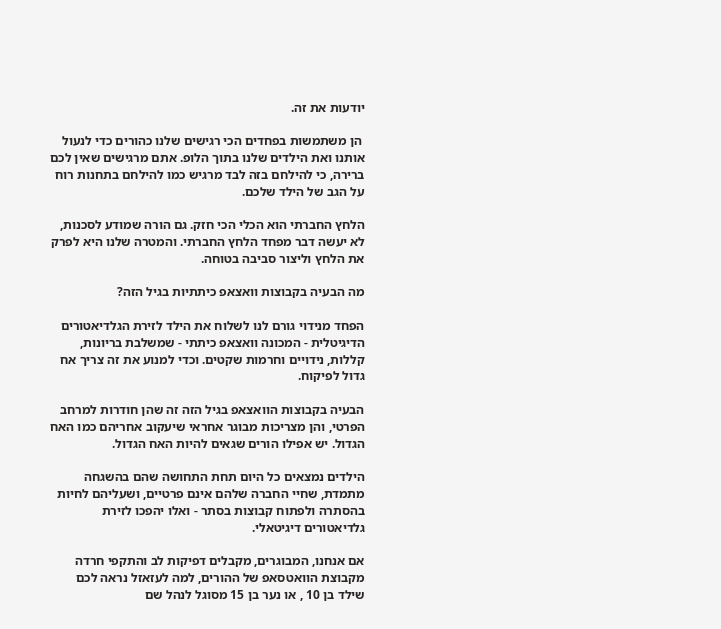יודעות את זה.

 הן משתמשות בפחדים הכי רגישים שלנו כהורים כדי לנעול אותנו ואת הילדים שלנו בתוך הלופ. אתם מרגישים שאין לכם ברירה, כי להילחם בזה לבד מרגיש כמו להילחם בתחנות רוח על הגב של הילד שלכם.

הלחץ החברתי הוא הכלי הכי חזק. גם הורה שמודע לסכנות, לא יעשה דבר מפחד הלחץ החברתי. והמטרה שלנו היא לפרק את הלחץ וליצור סביבה בטוחה.

מה הבעיה בקבוצות וואצאפ כיתתיות בגיל הזה?

הפחד מנידוי גורם לנו לשלוח את הילד לזירת הגלדיאטורים הדיגיטלית - המכונה וואצאפ כיתתי - שמשלבת בריונות, קללות, נידויים וחרמות שקטים. וכדי למנוע את זה צריך אח גדול לפיקוח.

הבעיה בקבוצות הוואצאפ בגיל הזה זה שהן חודרות למרחב הפרטי, והן מצריכות מבוגר אחראי שיעקוב אחריהם כמו האח הגדול. יש אפילו הורים שגאים להיות האח הגדול.

הילדים נמצאים כל היום תחת התחושה שהם בהשגחה מתמדת, שחיי החברה שלהם אינם פרטיים, ושעליהם לחיות בהסתרה ולפתוח קבוצות בסתר - ואלו יהפכו לזירת גלדיאטורים דיגיטאלי.

אם אנחנו, המבוגרים, מקבלים דפיקות לב והתקפי חרדה מקבוצת הוואטסאפ של ההורים, למה לעזאזל נראה לכם שילד בן 10 , או נער בן 15 מסוגל לנהל שם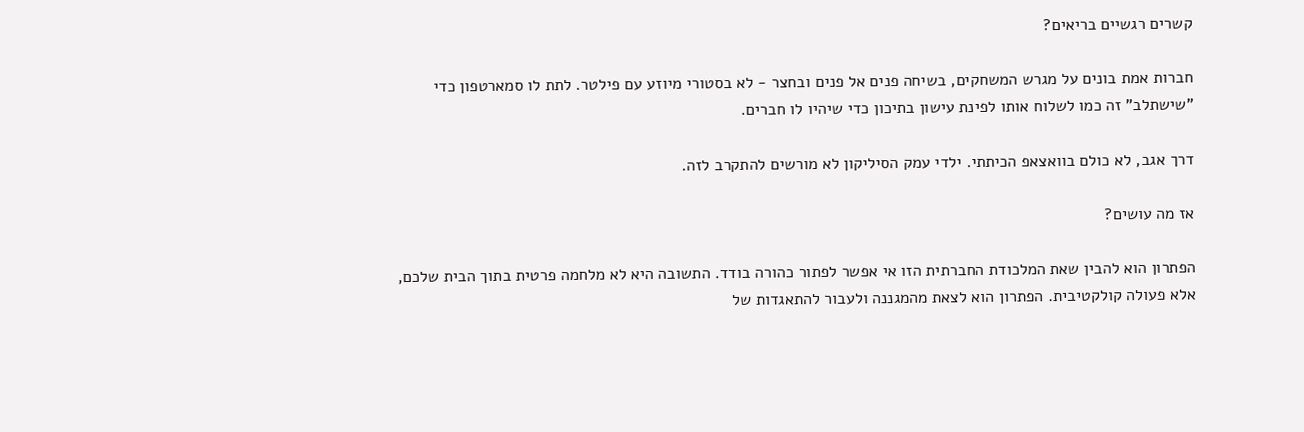קשרים רגשיים בריאים?

חברות אמת בונים על מגרש המשחקים, בשיחה פנים אל פנים ובחצר - לא בסטורי מיוזע עם פילטר. לתת לו סמארטפון כדי "שישתלב" זה כמו לשלוח אותו לפינת עישון בתיכון כדי שיהיו לו חברים.

דרך אגב, לא כולם בוואצאפ הכיתתי. ילדי עמק הסיליקון לא מורשים להתקרב לזה.

אז מה עושים?

הפתרון הוא להבין שאת המלכודת החברתית הזו אי אפשר לפתור כהורה בודד. התשובה היא לא מלחמה פרטית בתוך הבית שלכם, אלא פעולה קולקטיבית. הפתרון הוא לצאת מהמגננה ולעבור להתאגדות של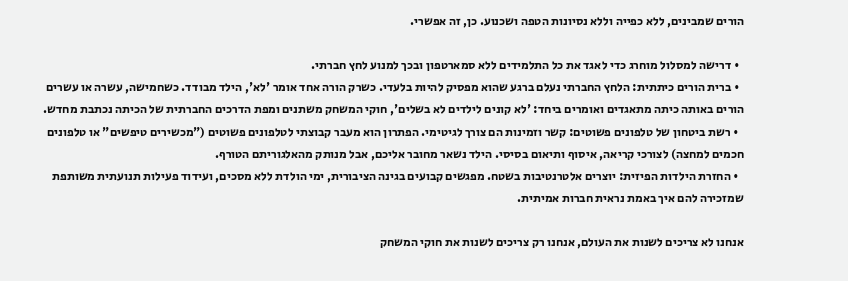הורים שמבינים, ללא כפייה וללא נסיונות הטפה ושכנוע. כן, זה אפשרי.

  • דרישה למסלול מוחרג כדי לאגד את כל התלמידים ללא סמארטפון ובכך למנוע לחץ חברתי.
  • ברית הורים כיתתית: הלחץ החברתי נעלם ברגע שהוא מפסיק להיות בלעדי. כשרק הורה אחד אומר 'לא', הילד מבודד. כשחמישה, עשרה או עשרים הורים באותה כיתה מתאגדים ואומרים ביחד: 'לא קונים לילדים לא בשלים', חוקי המשחק משתנים ומפת הדרכים החברתית של הכיתה נכתבת מחדש.
  • רשת ביטחון של טלפונים פשוטים: קשר וזמינות הם צורך לגיטימי. הפתרון הוא מעבר קבוצתי לטלפונים פשוטים ("מכשירים טיפשים" או טלפונים חכמים למחצה) לצורכי קריאה, איסוף ותיאום בסיסי. הילד נשאר מחובר אליכם, אבל מנותק מהאלגוריתם הטורף.
  • החזרת הילדות הפיזית: יוצרים אלטרנטיבות בשטח. מפגשים קבועים בגינה הציבורית, ימי הולדת ללא מסכים, ועידוד פעילות תנועתית משותפת שמזכירה להם איך באמת נראית חברות אמיתית.

אנחנו לא צריכים לשנות את העולם, אנחנו רק צריכים לשנות את חוקי המשחק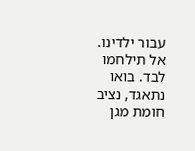עבור ילדינו. אל תילחמו לבד. בואו נתאגד, נציב חומת מגן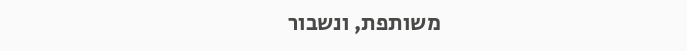משותפת, ונשבור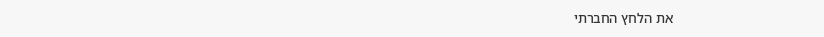את הלחץ החברתי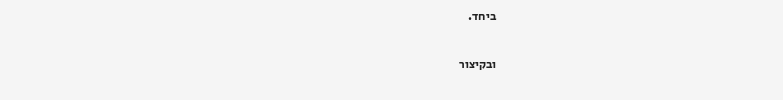ביחד.

ובקיצור